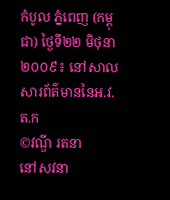កំបូល ភ្នំពេញ (កម្ពុជា) ថ្ងៃទី២២ មិថុនា ២០០៩៖ នៅសាលសារព័ត៌មាននៃអ.វ.ត.ក
©វណ្ឌី រតនា
នៅសវនា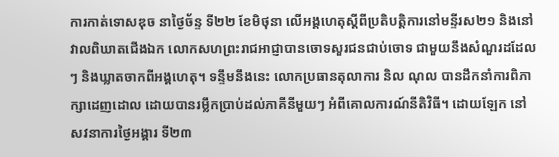ការកាត់ទោសឌុច នាថ្ងៃច័ន្ទ ទី២២ ខែមិថុនា លើអង្គហេតុស្តីពីប្រតិបត្តិការនៅមន្ទីរស២១ និងនៅវាលពិឃាតជើងឯក លោកសហព្រះរាជអាជ្ញាបានចោទសួរជនជាប់ចោទ ជាមួយនឹងសំណួរដដែលៗ និងឃ្លាតចាកពីអង្គហេតុ។ ទន្ទឹមនឹងនេះ លោកប្រធានតុលាការ និល ណុល បានដឹកនាំការពិភាក្សាដេញដោល ដោយបានរម្លឹកប្រាប់ដល់ភាគីនីមួយៗ អំពីគោលការណ៍នីតិវិធី។ ដោយឡែក នៅសវនាការថ្ងៃអង្គារ ទី២៣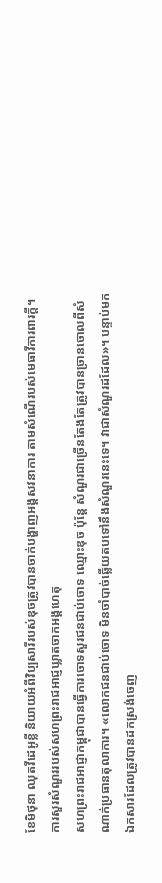ខែមិថុនា ឈុតវីដេអូខ្លី និយាយអំពីវិប្បសារីរបស់ឌុចត្រូវបានចាក់បង្ហាញអង្គសវនាការ តាមសំណើរបស់មេធាវីការពារក្តី។
ការសួរសំណួររបស់សហព្រះរាជអាជ្ញឃ្លាតចាកអង្គហេតុ
សហព្រះរាជអាជ្ញាកម្ពុជាបានធ្វើការចោទសួរជនជាប់ចោទ ឈ្មោះឌុច ប៉ុន្តែ សំណួរជាច្រើនតែងតែត្រូវបានច្រានចោលពីសំណាក់ប្រធានតុលាការ។ «លោកជនជាប់ចោទ មិនចាំបាច់ឆ្លើយតបទៅនឹងសំណួរនេះទេ។ វាជាសំណួរដដែល»។ បន្ទាប់មក ឯកសារដែលត្រូវបានដកស្រង់ចេញ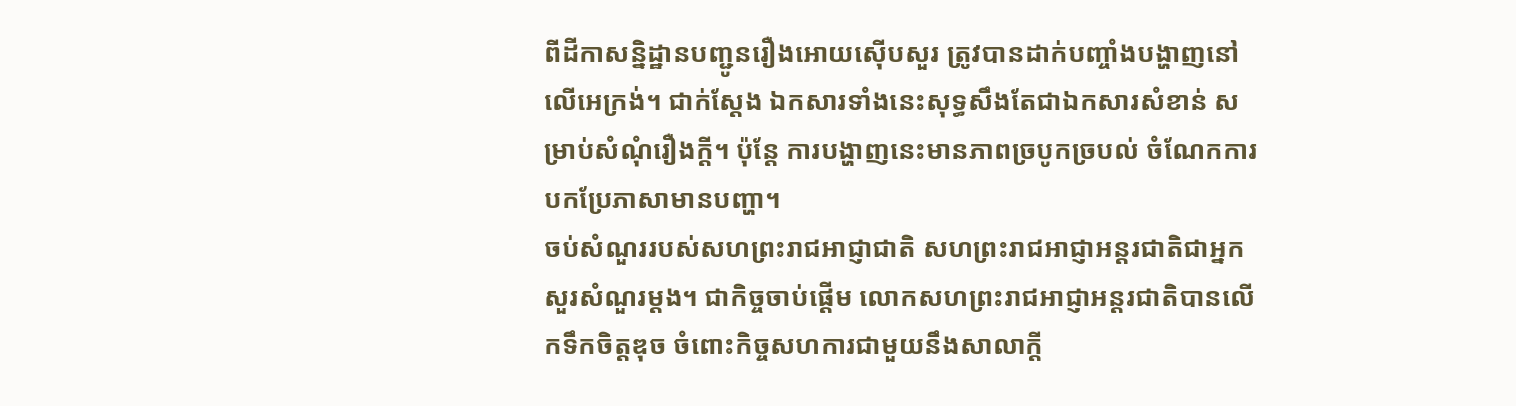ពីដីកាសន្និដ្ឋានបញ្ជូនរឿងអោយស៊ើបសួរ ត្រូវបានដាក់បញ្ចាំងបង្ហាញនៅលើអេក្រង់។ ជាក់ស្តែង ឯកសារទាំងនេះសុទ្ធសឹងតែជាឯកសារសំខាន់ សម្រាប់សំណុំរឿងក្តី។ ប៉ុន្តែ ការបង្ហាញនេះមានភាពច្របូកច្របល់ ចំណែកការបកប្រែភាសាមានបញ្ហា។
ចប់សំណួររបស់សហព្រះរាជអាជ្ញាជាតិ សហព្រះរាជអាជ្ញាអន្តរជាតិជាអ្នកសួរសំណួរម្តង។ ជាកិច្ចចាប់ផ្តើម លោកសហព្រះរាជអាជ្ញាអន្តរជាតិបានលើកទឹកចិត្តឌុច ចំពោះកិច្ចសហការជាមួយនឹងសាលាក្តី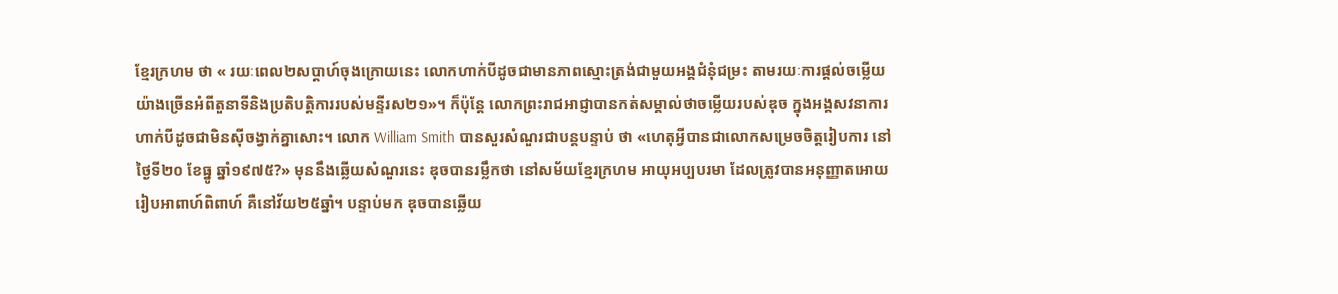ខ្មែរក្រហម ថា « រយៈពេល២សប្តាហ៍ចុងក្រោយនេះ លោកហាក់បីដូចជាមានភាពស្មោះត្រង់ជាមួយអង្គជំនុំជម្រះ តាមរយៈការផ្តល់ចម្លើយយ៉ាងច្រើនអំពីតួនាទីនិងប្រតិបត្តិការរបស់មន្ទីរស២១»។ ក៏ប៉ុន្តែ លោកព្រះរាជអាជ្ញាបានកត់សម្គាល់ថាចម្លើយរបស់ឌុច ក្នុងអង្គសវនាការហាក់បីដូចជាមិនស៊ីចង្វាក់គ្នាសោះ។ លោក William Smith បានសួរសំណួរជាបន្តបន្ទាប់ ថា «ហេតុអ្វីបានជាលោកសម្រេចចិត្តរៀបការ នៅថ្ងៃទី២០ ខែធ្នូ ឆ្នាំ១៩៧៥?» មុននឹងឆ្លើយសំណួរនេះ ឌុចបានរម្លឹកថា នៅសម័យខ្មែរក្រហម អាយុអប្បបរមា ដែលត្រូវបានអនុញ្ញាតអោយរៀបអាពាហ៍ពិពាហ៍ គឺនៅវ័យ២៥ឆ្នាំ។ បន្ទាប់មក ឌុចបានឆ្លើយ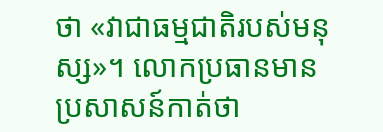ថា «វាជាធម្មជាតិរបស់មនុស្ស»។ លោកប្រធានមានប្រសាសន៍កាត់ថា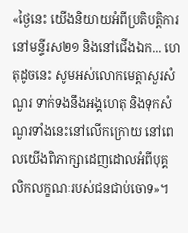«ថ្ងៃនេះ យើងនិយាយអំពីប្រតិបត្តិការនៅមន្ទីរស២១ និងនៅជើងឯក... ហេតុដូចនេះ សូមអស់លោកមេត្តាសួរសំណួរ ទាក់ទងនឹងអង្គហេតុ និងទុកសំណួរទាំងនេះនៅលើកក្រោយ នៅពេលយើងពិភាក្សាដេញដោលអំពីបុគ្គលិកលក្ខណៈរបស់ជនជាប់ចោទ»។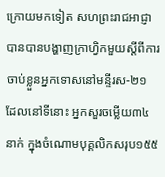ក្រោយមកទៀត សហព្រះរាជអាជ្ញាបានបានបង្ហាញក្រាហ្វិកមួយស្តីពីការចាប់ខ្លួនអ្នកទោសនៅមន្ទីរស-២១ ដែលនៅទីនោះ អ្នកសួរចម្លើយ៣៤នាក់ ក្នុងចំណោមបុគ្គលិកសរុប១៥៥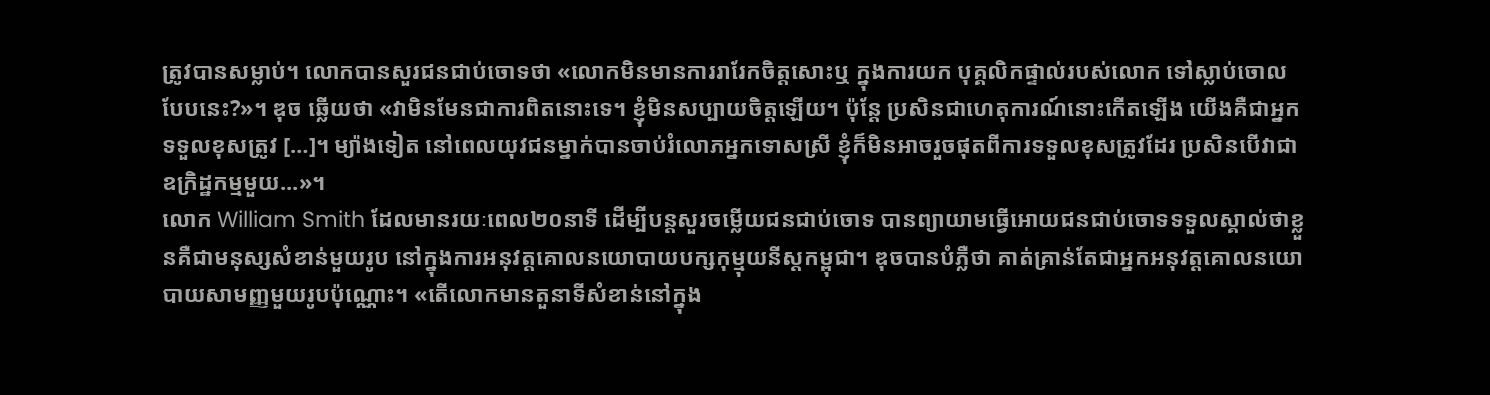ត្រូវបានសម្លាប់។ លោកបានសួរជនជាប់ចោទថា «លោកមិនមានការរារែកចិត្តសោះឬ ក្នុងការយក បុគ្គលិកផ្ទាល់របស់លោក ទៅស្លាប់ចោលបែបនេះ?»។ ឌុច ឆ្លើយថា «វាមិនមែនជាការពិតនោះទេ។ ខ្ញុំមិនសប្បាយចិត្តឡើយ។ ប៉ុន្តែ ប្រសិនជាហេតុការណ៍នោះកើតឡើង យើងគឺជាអ្នកទទួលខុសត្រូវ […]។ ម្យ៉ាងទៀត នៅពេលយុវជនម្នាក់បានចាប់រំលោភអ្នកទោសស្រី ខ្ញុំក៏មិនអាចរួចផុតពីការទទួលខុសត្រូវដែរ ប្រសិនបើវាជាឧក្រិដ្ឋកម្មមួយ...»។
លោក William Smith ដែលមានរយៈពេល២០នាទី ដើម្បីបន្តសួរចម្លើយជនជាប់ចោទ បានព្យាយាមធ្វើអោយជនជាប់ចោទទទួលស្គាល់ថាខ្លួនគឺជាមនុស្សសំខាន់មួយរូប នៅក្នុងការអនុវត្តគោលនយោបាយបក្សកុម្មុយនីស្តកម្ពុជា។ ឌុចបានបំភ្លឺថា គាត់គ្រាន់តែជាអ្នកអនុវត្តគោលនយោបាយសាមញ្ញមួយរូបប៉ុណ្ណោះ។ «តើលោកមានតួនាទីសំខាន់នៅក្នុង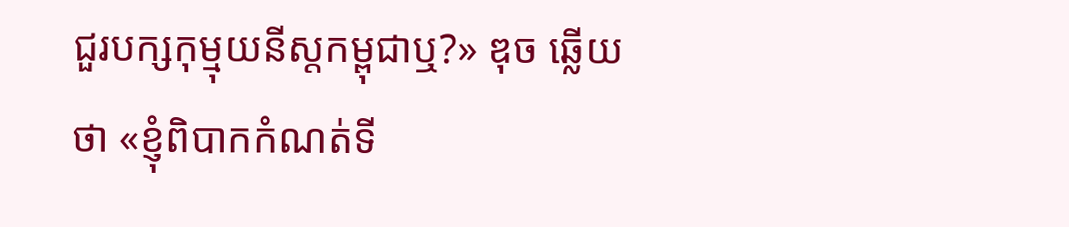ជួរបក្សកុម្មុយនីស្តកម្ពុជាឬ?» ឌុច ឆ្លើយថា «ខ្ញុំពិបាកកំណត់ទី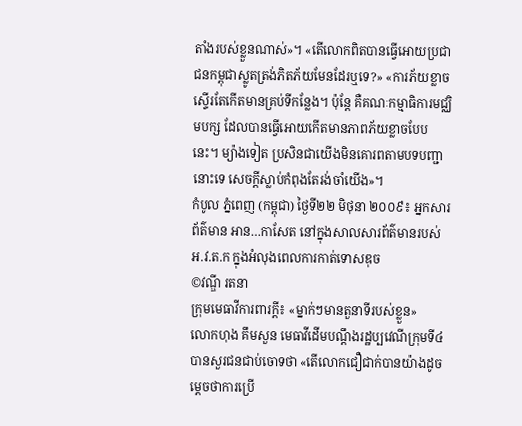តាំងរបស់ខ្លួនណាស់»។ «តើលោកពិតបានធ្វើអោយប្រជាជនកម្ពុជាស្លូតត្រង់ភិតភ័យមែនដែរឬទេ?» «ការភ័យខ្លាចស្ទើរតែកើតមានគ្រប់ទីកន្លែង។ ប៉ុន្តែ គឺគណៈកម្មាធិការមជ្ឈិមបក្ស ដែលបានធ្វើអោយកើតមានភាពភ័យខ្លាចបែបនេះ។ ម្យ៉ាងទៀត ប្រសិនជាយើងមិនគោរពតាមបទបញ្ជានោះទេ សេចក្តីស្លាប់កំពុងតែរង់ចាំយើង»។
កំបូល ភ្នំពេញ (កម្ពុជា) ថ្ងៃទី២២ មិថុនា ២០០៩៖ អ្នកសារព័ត៌មាន អាន…កាសែត នៅក្នុងសាលសារព័ត៌មានរបស់អ.វ.ត.ក ក្នុងអំលុងពេលការកាត់ទោសឌុច
©វណ្ឌី រតនា
ក្រុមមេធាវីការពារក្តី៖ «ម្នាក់ៗមានតួនាទីរបស់ខ្លួន»
លោកហុង គឹមសួន មេធាវីដើមបណ្តឹងរដ្ឋប្បវេណីក្រុមទី៤ បានសួរជនជាប់ចោទថា «តើលោកជឿជាក់បានយ៉ាងដូចម្តេចថាការប្រើ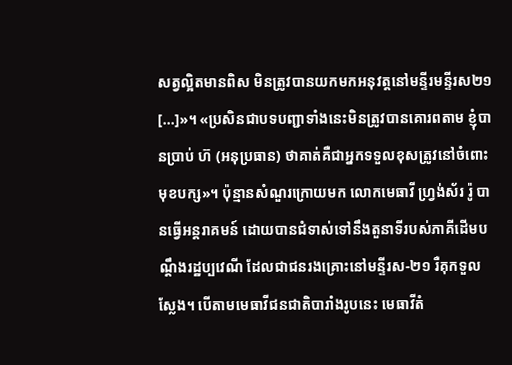សត្វល្អិតមានពិស មិនត្រូវបានយកមកអនុវត្តនៅមន្ទីរមន្ទីរស២១ [...]»។ «ប្រសិនជាបទបញ្ជាទាំងនេះមិនត្រូវបានគោរពតាម ខ្ញុំបានប្រាប់ ហ៊ (អនុប្រធាន) ថាគាត់គឺជាអ្នកទទួលខុសត្រូវនៅចំពោះមុខបក្ស»។ ប៉ុន្មានសំណួរក្រោយមក លោកមេធាវី ហ្រ្វង់ស័រ រ៉ូ បានធ្វើអន្តរាគមន៍ ដោយបានជំទាស់ទៅនឹងតួនាទីរបស់ភាគីដើមបណ្តឹងរដ្ឋប្បវេណី ដែលជាជនរងគ្រោះនៅមន្ទីរស-២១ រឺគុកទួលស្លែង។ បើតាមមេធាវីជនជាតិបារាំងរូបនេះ មេធាវីតំ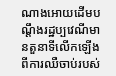ណាងអោយដើមបណ្តឹងរដ្ឋប្បវេណីមានតួនាទីលើកឡើងពីការឈឺចាប់របស់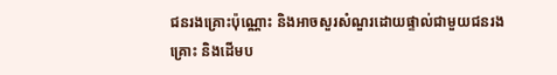ជនរងគ្រោះប៉ុណ្ណោះ និងអាចសួរសំណួរដោយផ្ទាល់ជាមួយជនរងគ្រោះ និងដើមប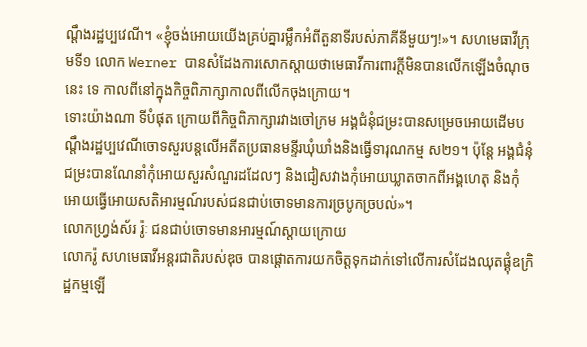ណ្តឹងរដ្ឋប្បវេណី។ «ខ្ញុំចង់អោយយើងគ្រប់គ្នារម្លឹកអំពីតួនាទីរបស់ភាគីនីមួយៗ!»។ សហមេធាវីក្រុមទី១ លោក Werner បានសំដែងការសោកស្តាយថាមេធាវីការពារក្តីមិនបានលើកឡើងចំណុចនេះ ទេ កាលពីនៅក្នុងកិច្ចពិភាក្សាកាលពីលើកចុងក្រោយ។
ទោះយ៉ាងណា ទីបំផុត ក្រោយពីកិច្ចពិភាក្សារវាងចៅក្រម អង្គជំនុំជម្រះបានសម្រេចអោយដើមបណ្តឹងរដ្ឋប្បវេណីចោទសួរបន្តលើអតីតប្រធានមន្ទីរឃុំឃាំងនិងធ្វើទារុណកម្ម ស២១។ ប៉ុន្តែ អង្គជំនុំជម្រះបានណែនាំកុំអោយសួរសំណួរដដែលៗ និងជៀសវាងកុំអោយឃ្លាតចាកពីអង្គហេតុ និងកុំអោយធ្វើអោយសតិអារម្មណ៍របស់ជនជាប់ចោទមានការច្របូកច្របល់»។
លោកហ្រ្វង់ស័រ រ៉ូៈ ជនជាប់ចោទមានអារម្មណ៍ស្តាយក្រោយ
លោករ៉ូ សហមេធាវីអន្តរជាតិរបស់ឌុច បានផ្តោតការយកចិត្តទុកដាក់ទៅលើការសំដែងឈុតផ្គុំឧក្រិដ្ឋកម្មឡើ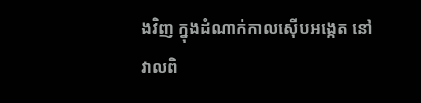ងវិញ ក្នុងដំណាក់កាលស៊ើបអង្កេត នៅវាលពិ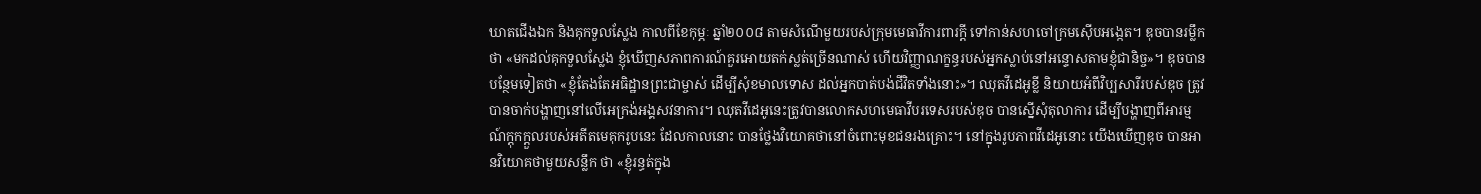ឃាតជើងឯក និងគុកទួលស្លែង កាលពីខែកុម្ភៈ ឆ្នាំ២០០៨ តាមសំណើមួយរបស់ក្រុមមេធាវីការពារក្តី ទៅកាន់សហចៅក្រមស៊ើបអង្កេត។ ឌុចបានរម្លឹកថា «មកដល់គុកទួលស្លែង ខ្ញុំឃើញសភាពការណ៍គួរអោយតក់ស្លត់ច្រើនណាស់ ហើយវិញ្ញាណក្ខន្ធរបស់អ្នកស្លាប់នៅអន្ទោសតាមខ្ញុំជានិច្ច»។ ឌុចបានបន្ថែមទៀតថា «ខ្ញុំតែងតែអធិដ្ឋានព្រះជាម្ចាស់ ដើម្បីសុំខមាលទោស ដល់អ្នកបាត់បង់ជីវិតទាំងនោះ»។ ឈុតវីដេអូខ្លី និយាយអំពីវិប្បសារីរបស់ឌុច ត្រូវបានចាក់បង្ហាញនៅលើអេក្រង់អង្គសវនាការ។ ឈុតវីដេអូនេះត្រូវបានលោកសហមេធាវីបរទេសរបស់ឌុច បានស្នើសុំតុលាការ ដើម្បីបង្ហាញពីអារម្មណ៍ក្តុកក្តួលរបស់អតីតមេគុករូបនេះ ដែលកាលនោះ បានថ្លែងវិយោគថានៅចំពោះមុខជនរងគ្រោះ។ នៅក្នុងរូបភាពវីដេអូនោះ យើងឃើញឌុច បានអានវិយោគថាមួយសន្លឹក ថា «ខ្ញុំរន្ធត់ក្នុង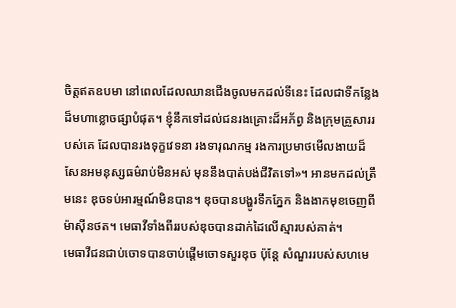ចិត្តឥតឧបមា នៅពេលដែលឈានជើងចូលមកដល់ទីនេះ ដែលជាទីកន្លែងដ៏មហាខ្លោចផ្សាបំផុត។ ខ្ញុំនឹកទៅដល់ជនរងគ្រោះដ៏អភ័ព្វ និងក្រុមគ្រួសាររបស់គេ ដែលបានរងទុក្ខវេទនា រងទារុណកម្ម រងការប្រមាថមើលងាយដ៏សែនអមនុស្សធម៌រាប់មិនអស់ មុននឹងបាត់បង់ជីវិតទៅ»។ អានមកដល់ត្រឹមនេះ ឌុចទប់អារម្មណ៍មិនបាន។ ឌុចបានបង្ហូរទឹកភ្នែក និងងាកមុខចេញពីម៉ាស៊ីនថត។ មេធាវីទាំងពីររបស់ឌុចបានដាក់ដៃលើស្មារបស់គាត់។
មេធាវីជនជាប់ចោទបានចាប់ផ្តើមចោទសួរឌុច ប៉ុន្តែ សំណួររបស់សហមេ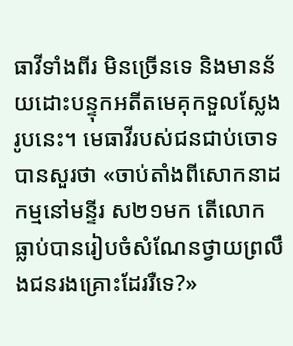ធាវីទាំងពីរ មិនច្រើនទេ និងមានន័យដោះបន្ទុកអតីតមេគុកទួលស្លែងរូបនេះ។ មេធាវីរបស់ជនជាប់ចោទបានសួរថា «ចាប់តាំងពីសោកនាដកម្មនៅមន្ទីរ ស២១មក តើលោកធ្លាប់បានរៀបចំសំណែនថ្វាយព្រលឹងជនរងគ្រោះដែររឺទេ?»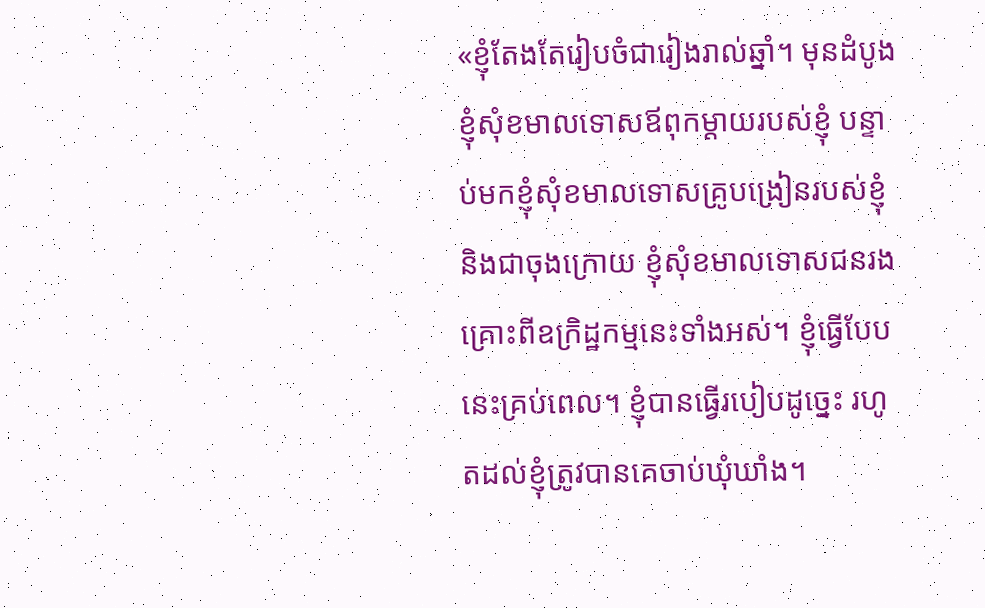«ខ្ញុំតែងតែរៀបចំជារៀងរាល់ឆ្នាំ។ មុនដំបូង ខ្ញុំសុំខមាលទោសឪពុកម្តាយរបស់ខ្ញុំ បន្ទាប់មកខ្ញុំសុំខមាលទោសគ្រូបង្រៀនរបស់ខ្ញុំ និងជាចុងក្រោយ ខ្ញុំសុំខមាលទោសជនរងគ្រោះពីឧក្រិដ្ឋកម្មនេះទាំងអស់។ ខ្ញុំធ្វើបែបនេះគ្រប់ពេល។ ខ្ញុំបានធ្វើរបៀបដូច្នេះ រហូតដល់ខ្ញុំត្រូវបានគេចាប់ឃុំឃាំង។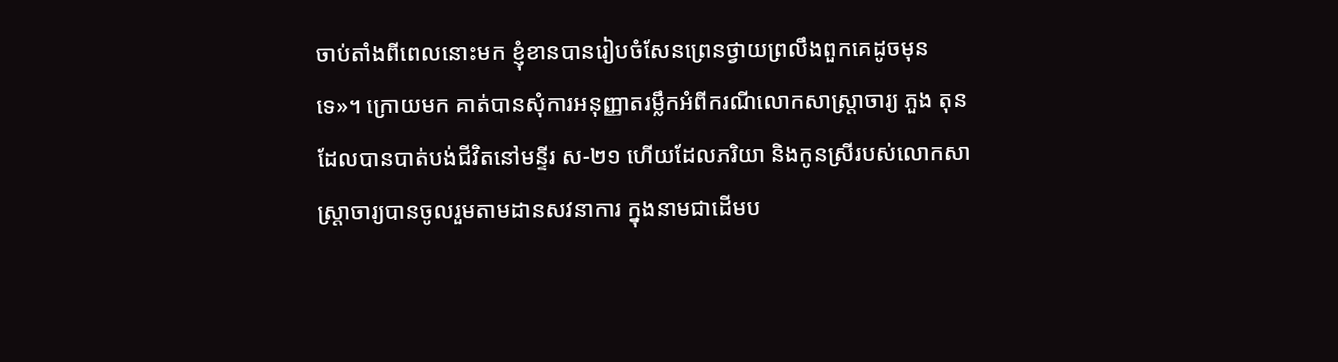ចាប់តាំងពីពេលនោះមក ខ្ញុំខានបានរៀបចំសែនព្រេនថ្វាយព្រលឹងពួកគេដូចមុនទេ»។ ក្រោយមក គាត់បានសុំការអនុញ្ញាតរម្លឹកអំពីករណីលោកសាស្ត្រាចារ្យ ភួង តុន ដែលបានបាត់បង់ជីវិតនៅមន្ទីរ ស-២១ ហើយដែលភរិយា និងកូនស្រីរបស់លោកសាស្រ្តាចារ្យបានចូលរួមតាមដានសវនាការ ក្នុងនាមជាដើមប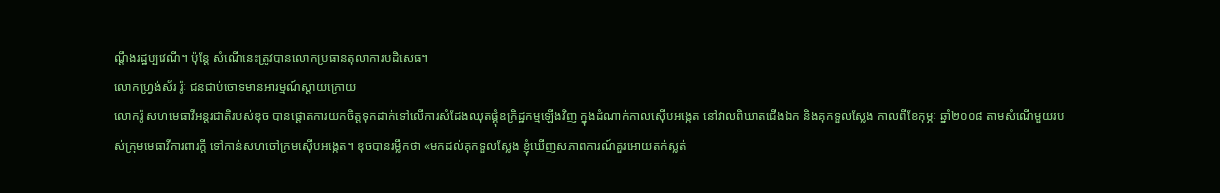ណ្តឹងរដ្ឋប្បវេណី។ ប៉ុន្តែ សំណើនេះត្រូវបានលោកប្រធានតុលាការបដិសេធ។
លោកហ្រ្វង់ស័រ រ៉ូៈ ជនជាប់ចោទមានអារម្មណ៍ស្តាយក្រោយ
លោករ៉ូ សហមេធាវីអន្តរជាតិរបស់ឌុច បានផ្តោតការយកចិត្តទុកដាក់ទៅលើការសំដែងឈុតផ្គុំឧក្រិដ្ឋកម្មឡើងវិញ ក្នុងដំណាក់កាលស៊ើបអង្កេត នៅវាលពិឃាតជើងឯក និងគុកទួលស្លែង កាលពីខែកុម្ភៈ ឆ្នាំ២០០៨ តាមសំណើមួយរបស់ក្រុមមេធាវីការពារក្តី ទៅកាន់សហចៅក្រមស៊ើបអង្កេត។ ឌុចបានរម្លឹកថា «មកដល់គុកទួលស្លែង ខ្ញុំឃើញសភាពការណ៍គួរអោយតក់ស្លត់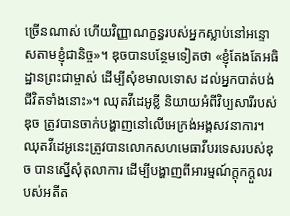ច្រើនណាស់ ហើយវិញ្ញាណក្ខន្ធរបស់អ្នកស្លាប់នៅអន្ទោសតាមខ្ញុំជានិច្ច»។ ឌុចបានបន្ថែមទៀតថា «ខ្ញុំតែងតែអធិដ្ឋានព្រះជាម្ចាស់ ដើម្បីសុំខមាលទោស ដល់អ្នកបាត់បង់ជីវិតទាំងនោះ»។ ឈុតវីដេអូខ្លី និយាយអំពីវិប្បសារីរបស់ឌុច ត្រូវបានចាក់បង្ហាញនៅលើអេក្រង់អង្គសវនាការ។ ឈុតវីដេអូនេះត្រូវបានលោកសហមេធាវីបរទេសរបស់ឌុច បានស្នើសុំតុលាការ ដើម្បីបង្ហាញពីអារម្មណ៍ក្តុកក្តួលរបស់អតីត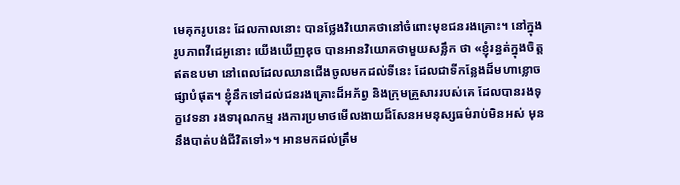មេគុករូបនេះ ដែលកាលនោះ បានថ្លែងវិយោគថានៅចំពោះមុខជនរងគ្រោះ។ នៅក្នុងរូបភាពវីដេអូនោះ យើងឃើញឌុច បានអានវិយោគថាមួយសន្លឹក ថា «ខ្ញុំរន្ធត់ក្នុងចិត្តឥតឧបមា នៅពេលដែលឈានជើងចូលមកដល់ទីនេះ ដែលជាទីកន្លែងដ៏មហាខ្លោចផ្សាបំផុត។ ខ្ញុំនឹកទៅដល់ជនរងគ្រោះដ៏អភ័ព្វ និងក្រុមគ្រួសាររបស់គេ ដែលបានរងទុក្ខវេទនា រងទារុណកម្ម រងការប្រមាថមើលងាយដ៏សែនអមនុស្សធម៌រាប់មិនអស់ មុននឹងបាត់បង់ជីវិតទៅ»។ អានមកដល់ត្រឹម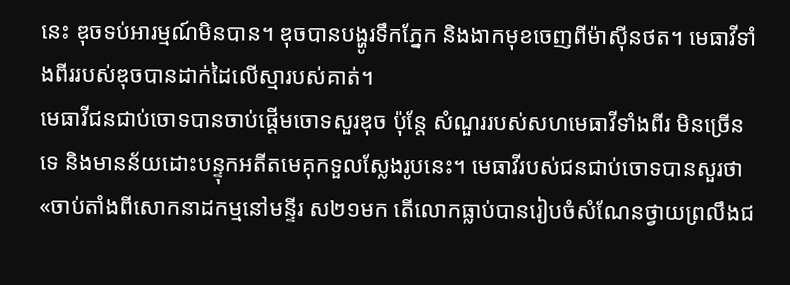នេះ ឌុចទប់អារម្មណ៍មិនបាន។ ឌុចបានបង្ហូរទឹកភ្នែក និងងាកមុខចេញពីម៉ាស៊ីនថត។ មេធាវីទាំងពីររបស់ឌុចបានដាក់ដៃលើស្មារបស់គាត់។
មេធាវីជនជាប់ចោទបានចាប់ផ្តើមចោទសួរឌុច ប៉ុន្តែ សំណួររបស់សហមេធាវីទាំងពីរ មិនច្រើនទេ និងមានន័យដោះបន្ទុកអតីតមេគុកទួលស្លែងរូបនេះ។ មេធាវីរបស់ជនជាប់ចោទបានសួរថា «ចាប់តាំងពីសោកនាដកម្មនៅមន្ទីរ ស២១មក តើលោកធ្លាប់បានរៀបចំសំណែនថ្វាយព្រលឹងជ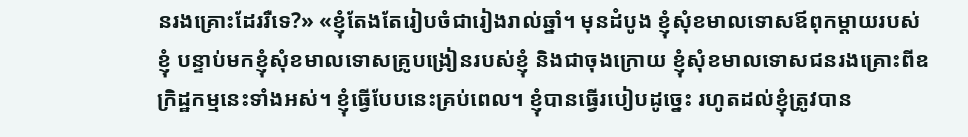នរងគ្រោះដែររឺទេ?» «ខ្ញុំតែងតែរៀបចំជារៀងរាល់ឆ្នាំ។ មុនដំបូង ខ្ញុំសុំខមាលទោសឪពុកម្តាយរបស់ខ្ញុំ បន្ទាប់មកខ្ញុំសុំខមាលទោសគ្រូបង្រៀនរបស់ខ្ញុំ និងជាចុងក្រោយ ខ្ញុំសុំខមាលទោសជនរងគ្រោះពីឧក្រិដ្ឋកម្មនេះទាំងអស់។ ខ្ញុំធ្វើបែបនេះគ្រប់ពេល។ ខ្ញុំបានធ្វើរបៀបដូច្នេះ រហូតដល់ខ្ញុំត្រូវបាន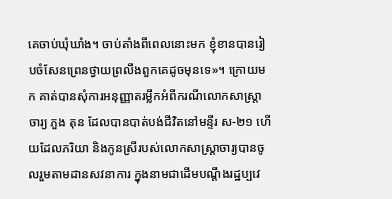គេចាប់ឃុំឃាំង។ ចាប់តាំងពីពេលនោះមក ខ្ញុំខានបានរៀបចំសែនព្រេនថ្វាយព្រលឹងពួកគេដូចមុនទេ»។ ក្រោយមក គាត់បានសុំការអនុញ្ញាតរម្លឹកអំពីករណីលោកសាស្ត្រាចារ្យ ភួង តុន ដែលបានបាត់បង់ជីវិតនៅមន្ទីរ ស-២១ ហើយដែលភរិយា និងកូនស្រីរបស់លោកសាស្រ្តាចារ្យបានចូលរួមតាមដានសវនាការ ក្នុងនាមជាដើមបណ្តឹងរដ្ឋប្បវេ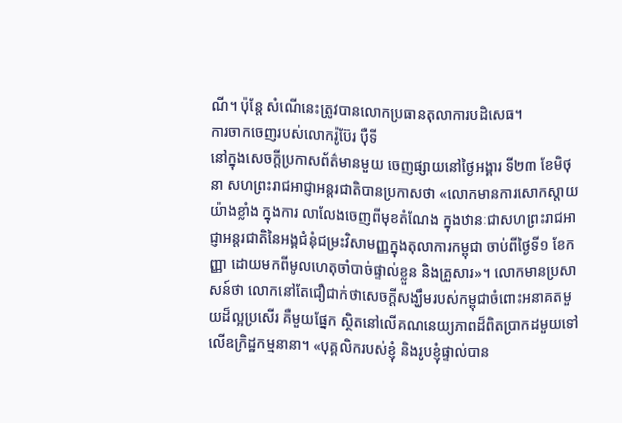ណី។ ប៉ុន្តែ សំណើនេះត្រូវបានលោកប្រធានតុលាការបដិសេធ។
ការចាកចេញរបស់លោករ៉ូប៊ែរ ប៉ឺទី
នៅក្នុងសេចក្តីប្រកាសព័ត៌មានមួយ ចេញផ្សាយនៅថ្ងៃអង្គារ ទី២៣ ខែមិថុនា សហព្រះរាជអាជ្ញាអន្តរជាតិបានប្រកាសថា «លោកមានការសោកស្តាយយ៉ាងខ្លាំង ក្នុងការ លាលែងចេញពីមុខតំណែង ក្នុងឋានៈជាសហព្រះរាជអាជ្ញាអន្តរជាតិនៃអង្គជំនុំជម្រះវិសាមញ្ញក្នុងតុលាការកម្ពុជា ចាប់ពីថ្ងៃទី១ ខែកញ្ញា ដោយមកពីមូលហេតុចាំបាច់ផ្ទាល់ខ្លួន និងគ្រួសារ»។ លោកមានប្រសាសន៍ថា លោកនៅតែជឿជាក់ថាសេចក្តីសង្ឃឹមរបស់កម្ពុជាចំពោះអនាគតមួយដ៏ល្អប្រសើរ គឺមួយផ្នែក ស្ថិតនៅលើគណនេយ្យភាពដ៏ពិតប្រាកដមួយទៅលើឧក្រិដ្ឋកម្មនានា។ «បុគ្គលិករបស់ខ្ញុំ និងរូបខ្ញុំផ្ទាល់បាន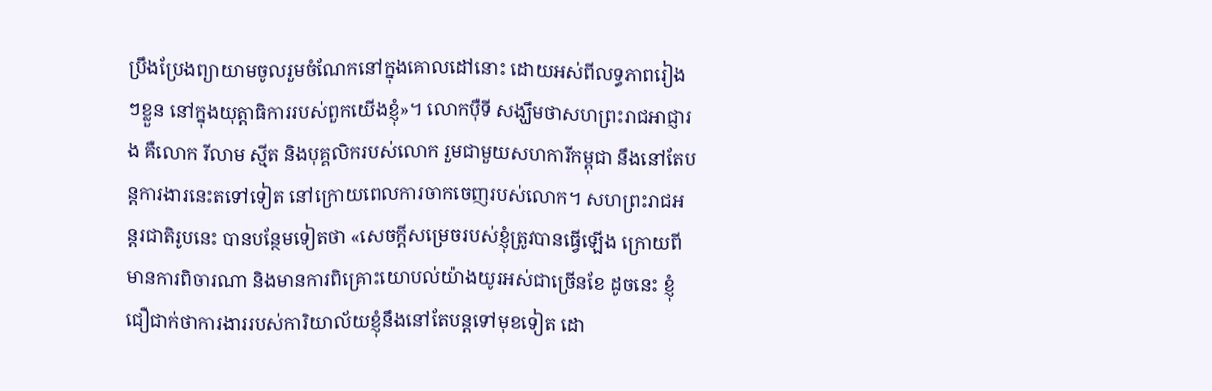ប្រឹងប្រែងព្យាយាមចូលរួមចំណែកនៅក្នុងគោលដៅនោះ ដោយអស់ពីលទ្ធភាពរៀងៗខ្លួន នៅក្នុងយុត្តាធិការរបស់ពួកយើងខ្ញុំ»។ លោកប៉ឺទី សង្ឃឹមថាសហព្រះរាជអាជ្ញារង គឺលោក រីលាម ស្មីត និងបុគ្គលិករបស់លោក រួមជាមួយសហការីកម្ពុជា នឹងនៅតែបន្តការងារនេះតទៅទៀត នៅក្រោយពេលការចាកចេញរបស់លោក។ សហព្រះរាជអន្តរជាតិរូបនេះ បានបន្ថែមទៀតថា «សេចក្តីសម្រេចរបស់ខ្ញុំត្រូវបានធ្វើឡើង ក្រោយពីមានការពិចារណា និងមានការពិគ្រោះយោបល់យ៉ាងយូរអស់ជាច្រើនខែ ដូចនេះ ខ្ញុំជឿជាក់ថាការងាររបស់ការិយាល័យខ្ញុំនឹងនៅតែបន្តទៅមុខទៀត ដោ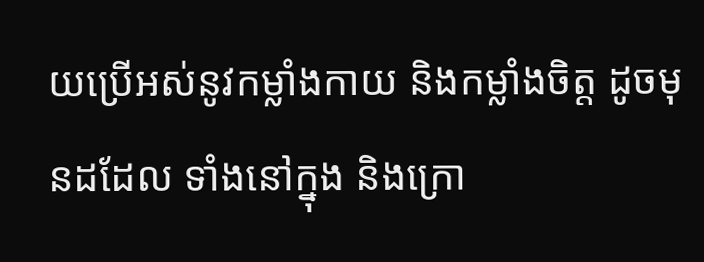យប្រើអស់នូវកម្លាំងកាយ និងកម្លាំងចិត្ត ដូចមុនដដែល ទាំងនៅក្នុង និងក្រោ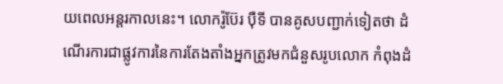យពេលអន្តរកាលនេះ។ លោករ៉ូប៊ែរ ប៉ឺទី បានគូសបញ្ជាក់ទៀតថា ដំណើរការជាផ្លូវការនៃការតែងតាំងអ្នកត្រូវមកជំនួសរូបលោក កំពុងដំ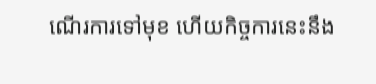ណើរការទៅមុខ ហើយកិច្ចការនេះនឹង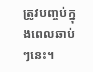ត្រូវបញ្ចប់ក្នុងពេលឆាប់ៗនេះ។